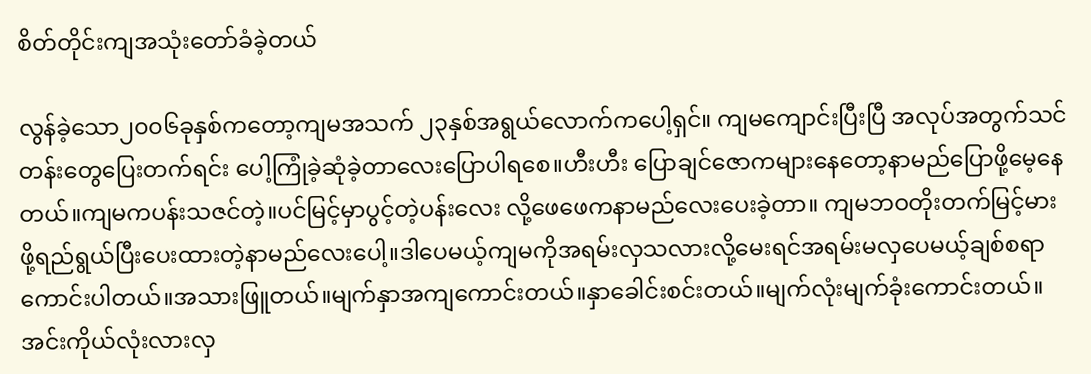စိတ်တိုင်းကျအသုံးတော်ခံခဲ့တယ်

လွန်ခဲ့သော၂၀၀၆ခုနှစ်ကတော့ကျမအသက် ၂၃နှစ်အရွယ်လောက်ကပေါ့ရှင်။ ကျမကျောင်းပြီးပြီ အလုပ်အတွက်သင်တန်းတွေပြေးတက်ရင်း ပေါ့ကြုံခဲ့ဆုံခဲ့တာလေးပြောပါရစေ။ဟီးဟီး ပြောချင်ဇောကများနေတော့နာမည်ပြောဖို့မေ့နေတယ်။ကျမကပန်းသဇင်တဲ့။ပင်မြင့်မှာပွင့်တဲ့ပန်းလေး လို့ဖေဖေကနာမည်လေးပေးခဲ့တာ။ ကျမဘဝတိုးတက်မြင့်မားဖို့ရည်ရွယ်ပြီးပေးထားတဲ့နာမည်လေးပေါ့။ဒါပေမယ့်ကျမကိုအရမ်းလှသလားလို့မေးရင်အရမ်းမလှပေမယ့်ချစ်စရာကောင်းပါတယ်။အသားဖြူတယ်။မျက်နှာအကျကောင်းတယ်။နှာခေါင်းစင်းတယ်။မျက်လုံးမျက်ခုံးကောင်းတယ်။အင်းကိုယ်လုံးလားလှ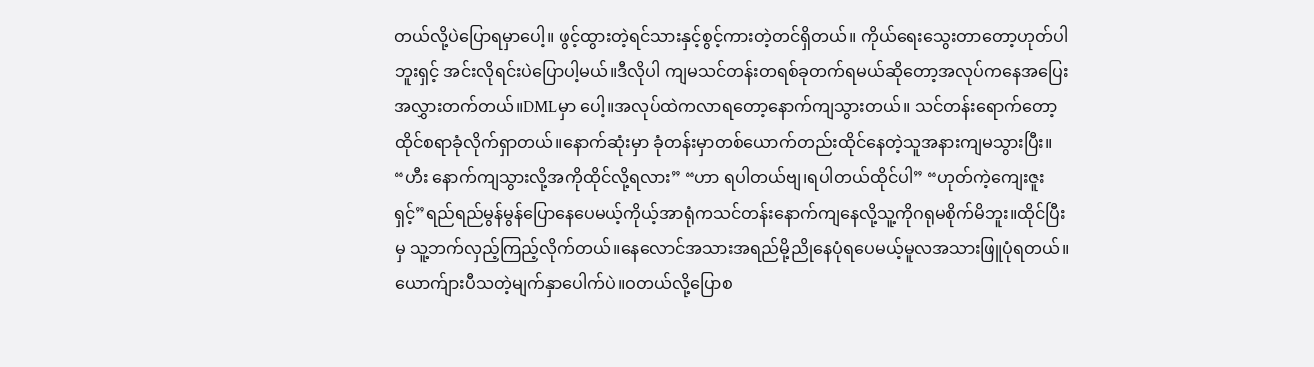တယ်လို့ပဲပြောရမှာပေါ့။ ဖွင့်ထွားတဲ့ရင်သားနှင့်စွင့်ကားတဲ့တင်ရှိတယ်။ ကိုယ်ရေးသွေးတာတော့ဟုတ်ပါဘူးရှင့် အင်းလိုရင်းပဲပြောပါ့မယ်။ဒီလိုပါ ကျမသင်တန်းတရစ်ခုတက်ရမယ်ဆိုတော့အလုပ်ကနေအပြေးအလွှားတက်တယ်။DMLမှာ ပေါ့။အလုပ်ထဲကလာရတော့နောက်ကျသွားတယ်။ သင်တန်းရောက်တော့ထိုင်စရာခုံလိုက်ရှာတယ်။နောက်ဆုံးမှာ ခုံတန်းမှာတစ်ယောက်တည်းထိုင်နေတဲ့သူအနားကျမသွားပြီး။ “ဟီး နောက်ကျသွားလို့အကိုထိုင်လို့ရလား” “ဟာ ရပါတယ်ဗျ၊ရပါတယ်ထိုင်ပါ” “ဟုတ်ကဲ့ကျေးဇူးရှင့်”ရည်ရည်မွန်မွန်ပြောနေပေမယ့်ကိုယ့်အာရုံကသင်တန်းနောက်ကျနေလို့သူ့ကိုဂရုမစိုက်မိဘူး။ထိုင်ပြီးမှ သူ့ဘက်လှည့်ကြည့်လိုက်တယ်။နေလောင်အသားအရည်မို့ညိုနေပုံရပေမယ့်မူလအသားဖြူပုံရတယ်။ယောက်ျားပီသတဲ့မျက်နှာပေါက်ပဲ။ဝတယ်လို့ပြောစ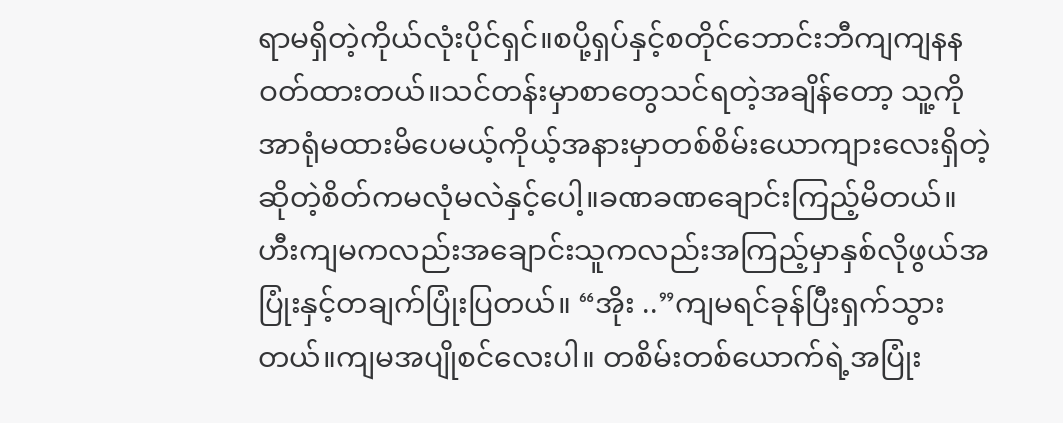ရာမရှိတဲ့ကိုယ်လုံးပိုင်ရှင်။စပို့ရှပ်နှင့်စတိုင်ဘောင်းဘီကျကျနနဝတ်ထားတယ်။သင်တန်းမှာစာတွေသင်ရတဲ့အချိန်တော့ သူ့ကိုအာရုံမထားမိပေမယ့်ကိုယ့်အနားမှာတစ်စိမ်းယောကျားလေးရှိတဲ့ဆိုတဲ့စိတ်ကမလုံမလဲနှင့်ပေါ့။ခဏခဏချောင်းကြည့်မိတယ်။ဟီးကျမကလည်းအချောင်းသူကလည်းအကြည့်မှာနှစ်လိုဖွယ်အပြုံးနှင့်တချက်ပြုံးပြတယ်။ “အိုး ..”ကျမရင်ခုန်ပြီးရှက်သွားတယ်။ကျမအပျိုစင်လေးပါ။ တစိမ်းတစ်ယောက်ရဲ့အပြုံး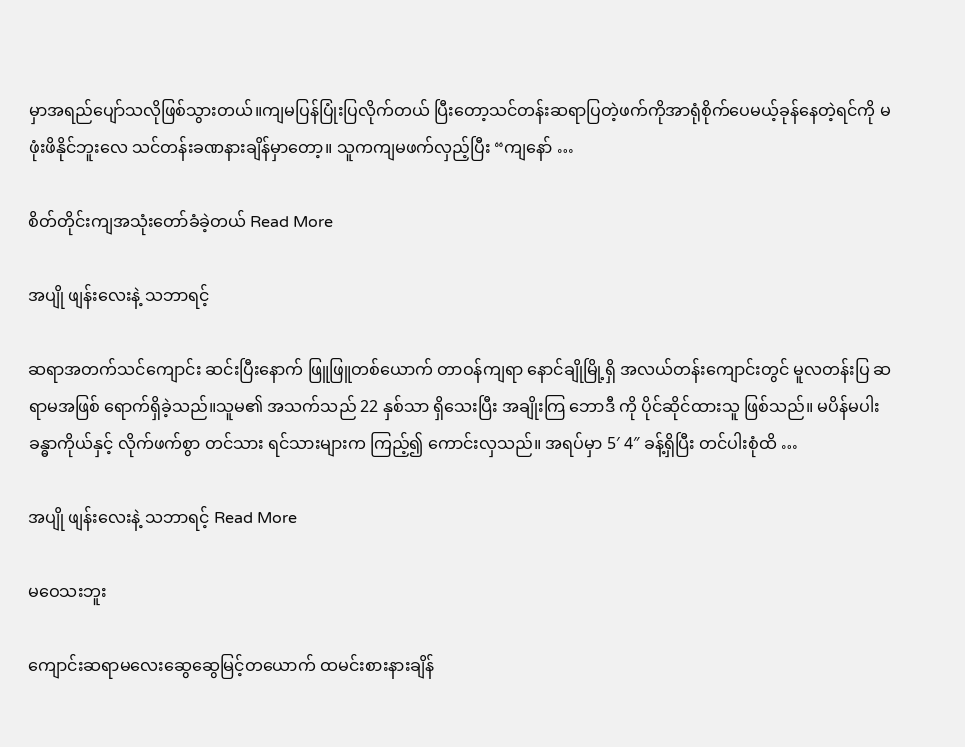မှာအရည်ပျော်သလိုဖြစ်သွားတယ်။ကျမပြန်ပြုံးပြလိုက်တယ် ပြီးတော့သင်တန်းဆရာပြတဲ့ဖက်ကိုအာရုံစိုက်ပေမယ့်ခုန်နေတဲ့ရင်ကို မဖုံးဖိနိုင်ဘူးလေ သင်တန်းခဏနားချိန်မှာတော့။ သူကကျမဖက်လှည့်ပြီး “ကျနော် …

စိတ်တိုင်းကျအသုံးတော်ခံခဲ့တယ် Read More

အပျို ဖျန်းလေးနဲ့ သဘာရင့်

ဆရာအတက်သင်ကျောင်း ဆင်းပြီးနောက် ဖြူဖြူတစ်ယောက် တာဝန်ကျရာ နောင်ချိုမြို့ရှိ အလယ်တန်းကျောင်းတွင် မူလတန်းပြ ဆရာမအဖြစ် ရောက်ရှိခဲ့သည်။သူမ၏ အသက်သည် 22 နှစ်သာ ရှိသေးပြီး အချိုးကြ ဘောဒီ ကို ပိုင်ဆိုင်ထားသူ ဖြစ်သည်။ မပိန်မပါး ခန္ဓာကိုယ်နှင့် လိုက်ဖက်စွာ တင်သား ရင်သားများက ကြည့်၍ ကောင်းလှသည်။ အရပ်မှာ 5′ 4″ ခန့်ရှိပြီး တင်ပါးစုံထိ …

အပျို ဖျန်းလေးနဲ့ သဘာရင့် Read More

မဝေသးဘူး

ကျောင်းဆရာမလေးဆွေဆွေမြင့်တယောက် ထမင်းစားနားချိန်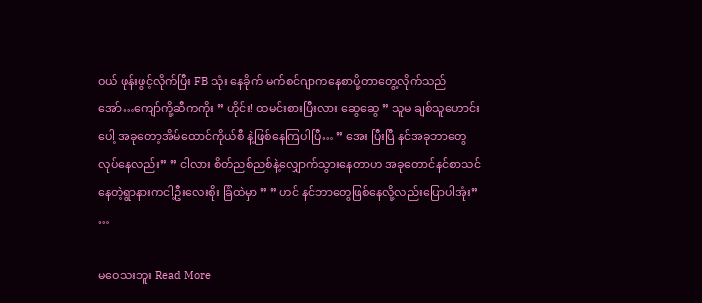ဝယ် ဖုန်းဖွင့်လိုက်ပြီး FB သုံး နေခိုက် မက်စင်ဂျာကနေစာပို့တာတွေ့လိုက်သည် အော်…ကျော်ကို့ဆီကကိုး ” ဟိုင်း! ထမင်းစားပြီးလား ဆွေဆွေ ” သူမ ချစ်သူဟောင်းပေါ့ အခုတော့အိမ်ထောင်ကိုယ်စီ နဲ့ဖြစ်နေကြပါပြီ… ” အေး ပြီးပြီ နင်အခုဘာတွေလုပ်နေလည်း” ” ငါလား စိတ်ညစ်ညစ်နဲ့လျှောက်သွားနေတာဟ အခုတောင်နင်စာသင်နေတဲ့ရွာနားကငါ့ဦးလေးစိုး ခြံထဲမှာ ” ” ဟင် နင်ဘာတွေဖြစ်နေလို့လည်းပြောပါအုံး” …

မဝေသးဘူး Read More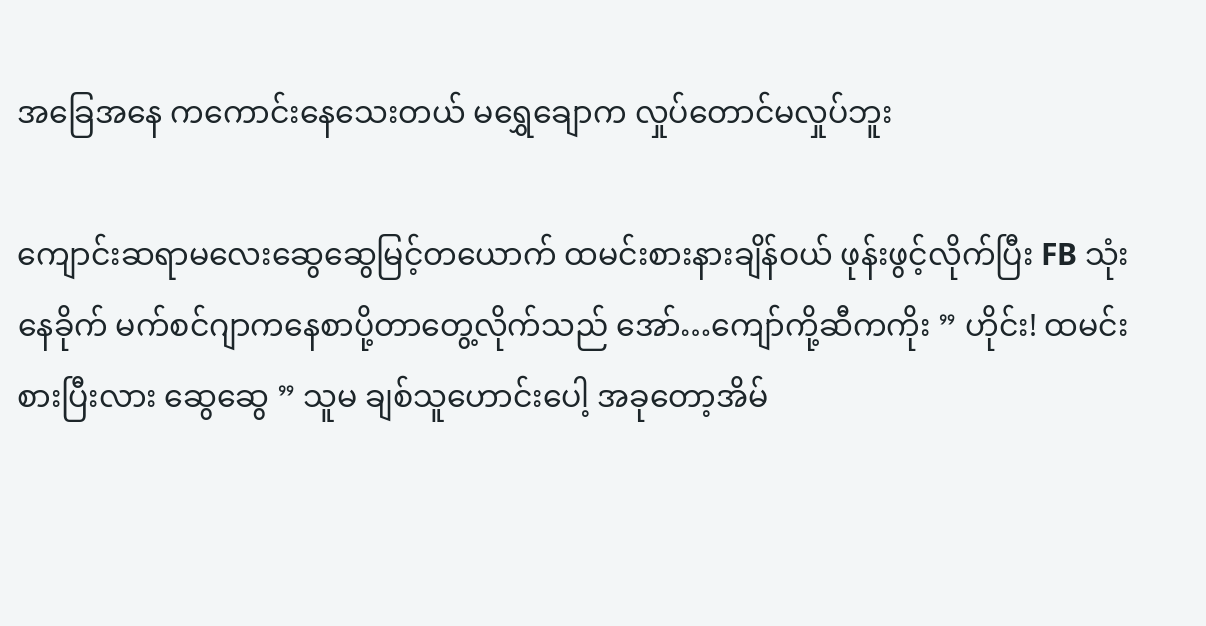အခြေအနေ ကကောင်းနေသေးတယ် မရွှေချောက လှုပ်တောင်မလှုပ်ဘူး

ကျောင်းဆရာမလေးဆွေဆွေမြင့်တယောက် ထမင်းစားနားချိန်ဝယ် ဖုန်းဖွင့်လိုက်ပြီး FB သုံး နေခိုက် မက်စင်ဂျာကနေစာပို့တာတွေ့လိုက်သည် အော်…ကျော်ကို့ဆီကကိုး ” ဟိုင်း! ထမင်းစားပြီးလား ဆွေဆွေ ” သူမ ချစ်သူဟောင်းပေါ့ အခုတော့အိမ်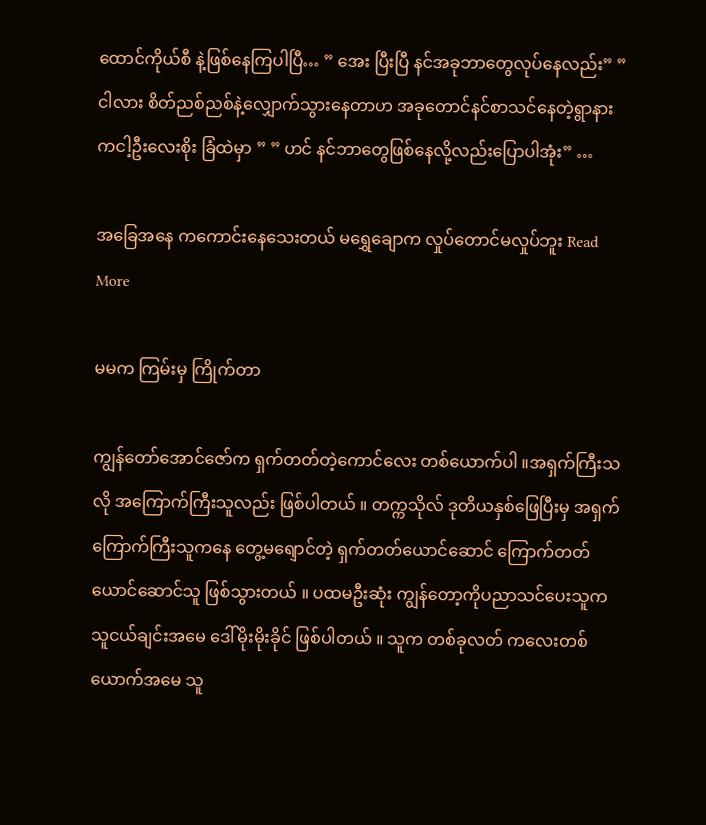ထောင်ကိုယ်စီ နဲ့ဖြစ်နေကြပါပြီ… ” အေး ပြီးပြီ နင်အခုဘာတွေလုပ်နေလည်း” ” ငါလား စိတ်ညစ်ညစ်နဲ့လျှောက်သွားနေတာဟ အခုတောင်နင်စာသင်နေတဲ့ရွာနားကငါ့ဦးလေးစိုး ခြံထဲမှာ ” ” ဟင် နင်ဘာတွေဖြစ်နေလို့လည်းပြောပါအုံး” …

အခြေအနေ ကကောင်းနေသေးတယ် မရွှေချောက လှုပ်တောင်မလှုပ်ဘူး Read More

မမက ကြမ်းမှ ကြိုက်တာ

ကျွန်တော်အောင်ဇော်က ရှက်တတ်တဲ့ကောင်လေး တစ်ယောက်ပါ ။အရှက်ကြီးသလို အကြောက်ကြီးသူလည်း ဖြစ်ပါတယ် ။ တက္ကသိုလ် ဒုတိယနှစ်ဖြေပြီးမှ အရှက်ကြောက်ကြီးသူကနေ တွေ့မရျောင်တဲ့ ရှက်တတ်ယောင်ဆောင် ကြောက်တတ်ယောင်ဆောင်သူ ဖြစ်သွားတယ် ။ ပထမဦးဆုံး ကျွန်တော့ကိုပညာသင်ပေးသူက သူငယ်ချင်းအမေ ဒေါ်မိုးမိုးခိုင် ဖြစ်ပါတယ် ။ သူက တစ်ခုလတ် ကလေးတစ်ယောက်အမေ သူ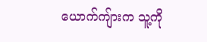ယောက်ကျ်ားက သူ့ကို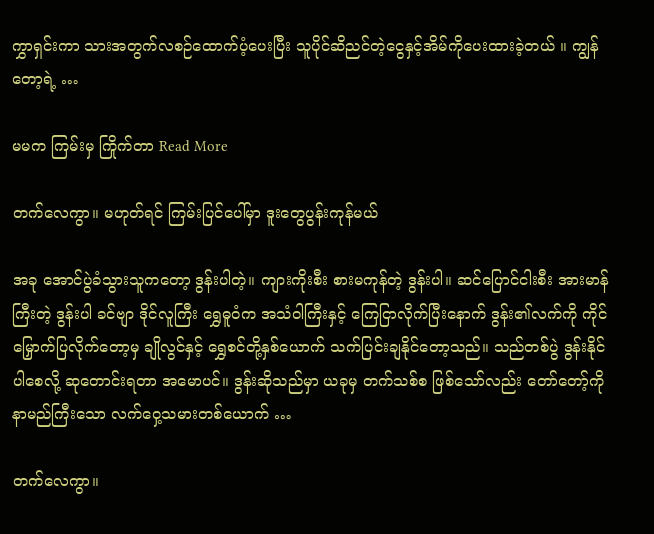ကွှာရှင်းကာ သားအတွက်လစဉ်ထောက်ပံ့ပေးပြီး သူပိုင်ဆိညင်တဲ့ငွေနှင့်အိမ်ကိုပေးထားခဲ့တယ် ။ ကျွန်တော့ရဲ့ …

မမက ကြမ်းမှ ကြိုက်တာ Read More

တက်လေကွာ။ မဟုတ်ရင် ကြမ်းပြင်ပေါ်မှာ ဒူးတွေပွန်းကုန်မယ်

အခု အောင်ပွဲခံသွားသူကတော့ ဒွန်းပါတဲ့။ ကျားကိုးစီး စားမကုန်တဲ့ ဒွန်းပါ။ ဆင်ပြောင်ငါးစီး အားမာန်ကြီးတဲ့ ဒွန်းပါ ခင်ဗျာ ဒိုင်လူကြီး ရွှေဓူဝံက အသံဝါကြီးနှင့် ကြေငြာလိုက်ပြီးနောက် ဒွန်း၏လက်ကို ကိုင်မြှောက်ပြလိုက်တော့မှ ချိုလွင်နှင့် ရွှေစင်တို့နှစ်ယောက် သက်ပြင်းချနိုင်တော့သည်။ သည်တစ်ပွဲ ဒွန်းနိုင်ပါစေလို့ ဆုတောင်းရတာ အမောပင်။ ဒွန်းဆိုသည်မှာ ယခုမှ တက်သစ်စ ဖြစ်သော်လည်း တော်တော့်ကို နာမည်ကြီးသော လက်ဝှေ့သမားတစ်ယောက် …

တက်လေကွာ။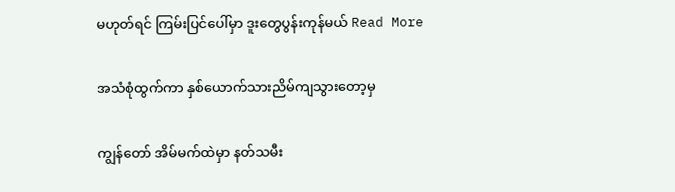မဟုတ်ရင် ကြမ်းပြင်ပေါ်မှာ ဒူးတွေပွန်းကုန်မယ် Read More

အသံစုံထွက်ကာ နှစ်ယောက်သားညိမ်ကျသွားတော့မှ

ကျွန်တော် အိမ်မက်ထဲမှာ နတ်သမီး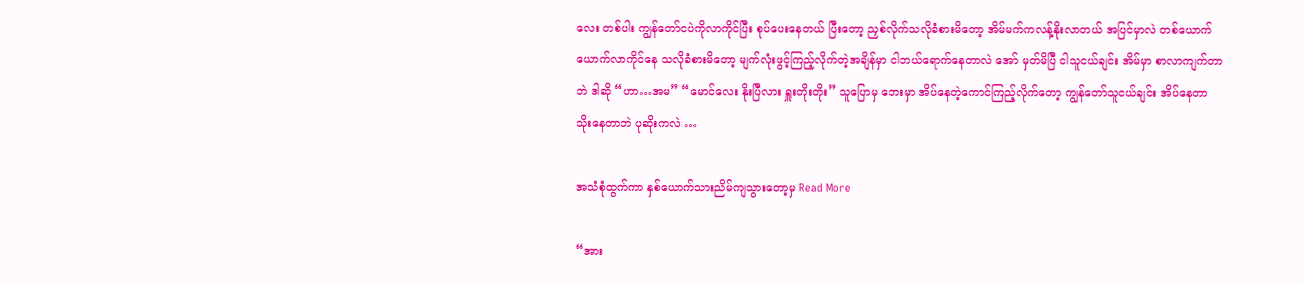လေး တစ်ပါး ကျွန်တော်ငပဲကိုလာကိုင်ပြီး စုပ်ပေးနေတယ် ပြီးတော့ ညှစ်လိုက်သလိုခံစားမိတော့ အိမ်မက်ကလန့်နိုးလာတယ် အပြင်မှာလဲ တစ်ယောက်ယောက်လာကိုင်နေ သလိုခံစားမိတော့ မျက်လုံးဖွင့်ကြည့်လိုက်တဲ့အချိန်မှာ ငါဘယ်ရောက်နေတာလဲ အော် မှတ်မိပြီ ငါသူငယ်ချင်း အိမ်မှာ စာလာကျက်တာဘဲ ဒါဆို “ဟာ…အမ” “မောင်လေး နိုးပြီလား ရှူးတိုးတိုး” သူပြောမှ ဘေးမှာ အိပ်နေတဲ့ကောင်ကြည့်လိုက်တော့ ကျွန်တော်သူငယ်ချင်း အိပ်နေတာသိုးနေတာဘဲ ပုဆိုးကလဲ …

အသံစုံထွက်ကာ နှစ်ယောက်သားညိမ်ကျသွားတော့မှ Read More

“အား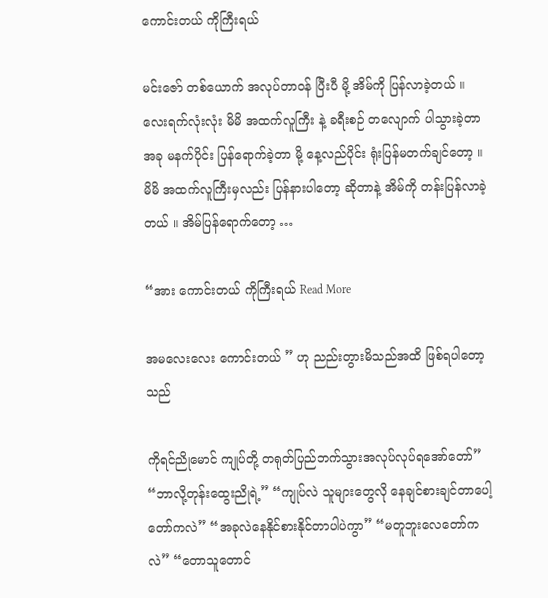ကောင်းတယ် ကိုကြီးရယ်

မင်းဇော် တစ်ယောက် အလုပ်တာဝန် ပြီးပီ မို့ အိမ်ကို ပြန်လာခဲ့တယ် ။ လေးရက်လုံးလုံး မိမိ အထက်လူကြီး နဲ့ ခရီးစဉ် တလျောက် ပါသွားခဲ့တာ အခု မနက်ပိုင်း ပြန်ရောက်ခဲ့တာ မို့ နေ့လည်ပိုင်း ရုံးပြန်မတက်ချင်တော့ ။ မိမိ အထက်လူကြီးမှလည်း ပြန်နားပါတော့ ဆိုတာနဲ့ အိမ်ကို တန်းပြန်လာခဲ့တယ် ။ အိမ်ပြန်ရောက်တော့ …

“အား ကောင်းတယ် ကိုကြီးရယ် Read More

အမလေးလေး ကောင်းတယ် ” ဟု ညည်းတွားမိသည်အထိ ဖြစ်ရပါတော့သည်

ကိုရင်ညိုမောင် ကျုပ်တို့ တရုတ်ပြည်ဘက်သွားအလုပ်လုပ်ရအော်တော်” “ဘာလို့တုန်းထွေးညိုရဲ့” “ကျုပ်လဲ သူများတွေလို နေချင်စားချင်တာပေါ့တော်ကလဲ” “အခုလဲနေနိုင်စားနိုင်တာပါပဲကွာ” “မတူဘူးလေတော်ကလဲ” “တောသူတောင်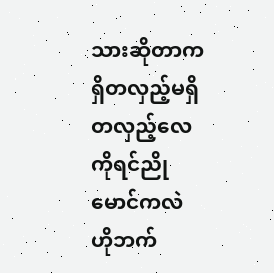သားဆိုတာက ရှိတလှည့်မရှိတလှည့်လေကိုရင်ညိုမောင်ကလဲ ဟိုဘက်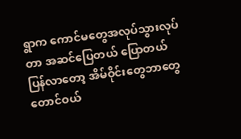ရွာက ကောင်မတွေအလုပ်သွားလုပ်တာ အဆင်ပြေတယ် ပြောတယ် ပြန်လာတော့ အိမ်ဝိုင်းတွေဘာတွေတောင်ဝယ်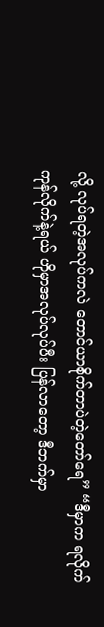လို့ လုပ်ရတဲ့အလုပ်ကလဲ တောင်ယာစိုက်တာပဲတဲ့တော်ရေ” “ဒီမှာက ရလိုက်ကုန်လိုက်နဲ့ရယ် ဟိုမှာအလုပ်လုပ်ပီး ပြန်လာတော့ ဒီဘက်မှာ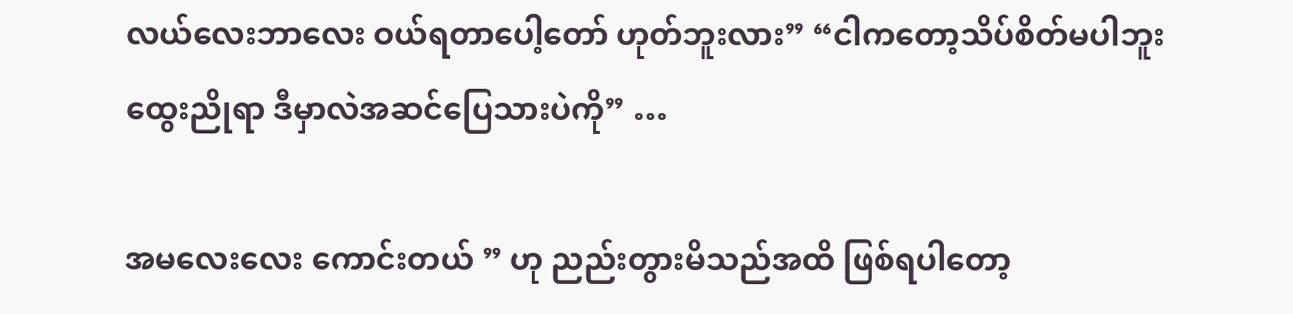လယ်လေးဘာလေး ဝယ်ရတာပေါ့တော် ဟုတ်ဘူးလား” “ငါကတော့သိပ်စိတ်မပါဘူး ထွေးညိုရာ ဒီမှာလဲအဆင်ပြေသားပဲကို” …

အမလေးလေး ကောင်းတယ် ” ဟု ညည်းတွားမိသည်အထိ ဖြစ်ရပါတော့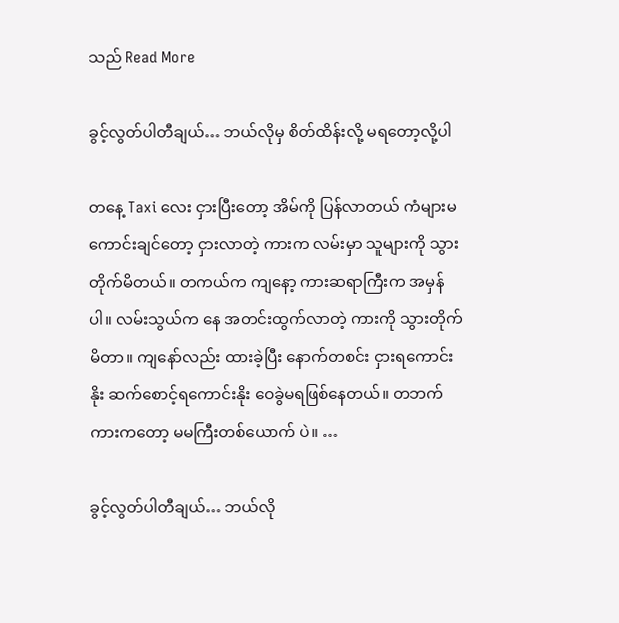သည် Read More

ခွင့်လွတ်ပါတီချယ်… ဘယ်လိုမှ စိတ်ထိန်းလို့ မရတော့လို့ပါ

တနေ့ Taxi လေး ငှားပြီးတော့ အိမ်ကို ပြန်လာတယ် ကံများမကောင်းချင်တော့ ငှားလာတဲ့ ကားက လမ်းမှာ သူများကို သွားတိုက်မိတယ်။ တကယ်က ကျနော့ ကားဆရာကြီးက အမှန်ပါ။ လမ်းသွယ်က နေ အတင်းထွက်လာတဲ့ ကားကို သွားတိုက်မိတာ။ ကျနော်လည်း ထားခဲ့ပြီး နောက်တစင်း ငှားရကောင်းနိုး ဆက်စောင့်ရကောင်းနိုး ဝေခွဲမရဖြစ်နေတယ်။ တဘက်ကားကတော့ မမကြီးတစ်ယောက် ပဲ။ …

ခွင့်လွတ်ပါတီချယ်… ဘယ်လို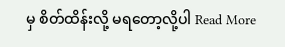မှ စိတ်ထိန်းလို့ မရတော့လို့ပါ Read More